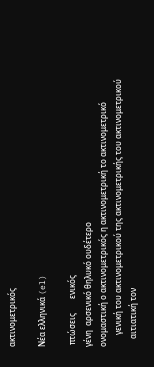ακτινομετρικός

Νέα ελληνικά (el)

 πτώσεις       ενικός
γένη  αρσενικό θηλυκό ουδέτερο
ονομαστική ο ακτινομετρικός η ακτινομετρική το ακτινομετρικό
      γενική του ακτινομετρικού της ακτινομετρικής του ακτινομετρικού
    αιτιατική τον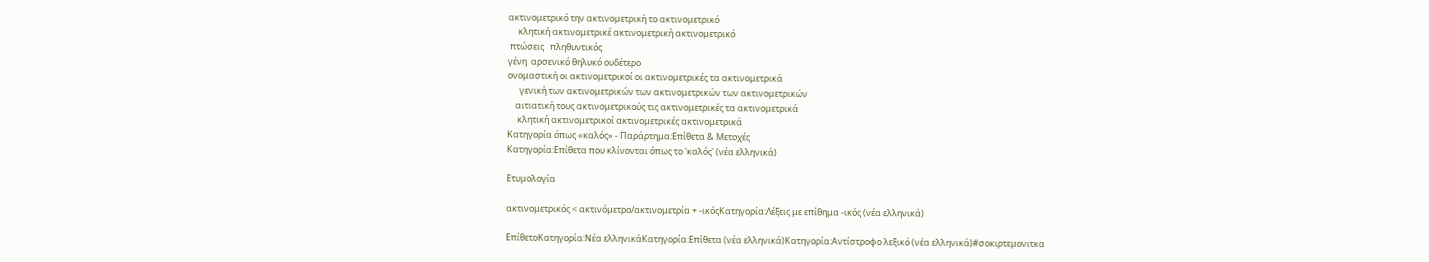ακτινομετρικό την ακτινομετρική το ακτινομετρικό
     κλητική ακτινομετρικέ ακτινομετρική ακτινομετρικό
 πτώσεις   πληθυντικός
γένη  αρσενικό θηλυκό ουδέτερο
ονομαστική οι ακτινομετρικοί οι ακτινομετρικές τα ακτινομετρικά
      γενική των ακτινομετρικών των ακτινομετρικών των ακτινομετρικών
    αιτιατική τους ακτινομετρικούς τις ακτινομετρικές τα ακτινομετρικά
     κλητική ακτινομετρικοί ακτινομετρικές ακτινομετρικά
Κατηγορία όπως «καλός» - Παράρτημα:Επίθετα & Μετοχές
Κατηγορία:Επίθετα που κλίνονται όπως το 'καλός' (νέα ελληνικά)

Ετυμολογία

ακτινομετρικός < ακτινόμετρο/ακτινομετρία + -ικόςΚατηγορία:Λέξεις με επίθημα -ικός (νέα ελληνικά)

ΕπίθετοΚατηγορία:Νέα ελληνικάΚατηγορία:Επίθετα (νέα ελληνικά)Κατηγορία:Αντίστροφο λεξικό (νέα ελληνικά)#σοκιρτεμονιτκα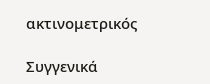ακτινομετρικός

Συγγενικά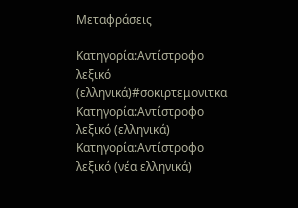Μεταφράσεις

Κατηγορία:Αντίστροφο λεξικό (ελληνικά)#σοκιρτεμονιτκα
Κατηγορία:Αντίστροφο λεξικό (ελληνικά) Κατηγορία:Αντίστροφο λεξικό (νέα ελληνικά)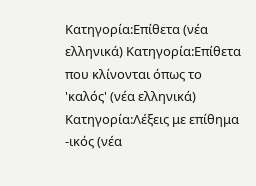Κατηγορία:Επίθετα (νέα ελληνικά) Κατηγορία:Επίθετα που κλίνονται όπως το 'καλός' (νέα ελληνικά) Κατηγορία:Λέξεις με επίθημα -ικός (νέα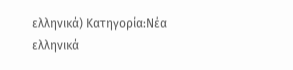ελληνικά) Κατηγορία:Νέα ελληνικά